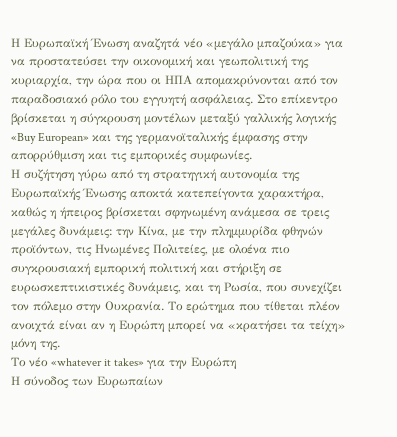Η Ευρωπαϊκή Ένωση αναζητά νέο «μεγάλο μπαζούκα» για να προστατεύσει την οικονομική και γεωπολιτική της κυριαρχία, την ώρα που οι ΗΠΑ απομακρύνονται από τον παραδοσιακό ρόλο του εγγυητή ασφάλειας. Στο επίκεντρο βρίσκεται η σύγκρουση μοντέλων μεταξύ γαλλικής λογικής «Buy European» και της γερμανοϊταλικής έμφασης στην απορρύθμιση και τις εμπορικές συμφωνίες.
Η συζήτηση γύρω από τη στρατηγική αυτονομία της Ευρωπαϊκής Ένωσης αποκτά κατεπείγοντα χαρακτήρα, καθώς η ήπειρος βρίσκεται σφηνωμένη ανάμεσα σε τρεις μεγάλες δυνάμεις: την Κίνα, με την πλημμυρίδα φθηνών προϊόντων, τις Ηνωμένες Πολιτείες, με ολοένα πιο συγκρουσιακή εμπορική πολιτική και στήριξη σε ευρωσκεπτικιστικές δυνάμεις, και τη Ρωσία, που συνεχίζει τον πόλεμο στην Ουκρανία. Το ερώτημα που τίθεται πλέον ανοιχτά είναι αν η Ευρώπη μπορεί να «κρατήσει τα τείχη» μόνη της.
Το νέο «whatever it takes» για την Ευρώπη
Η σύνοδος των Ευρωπαίων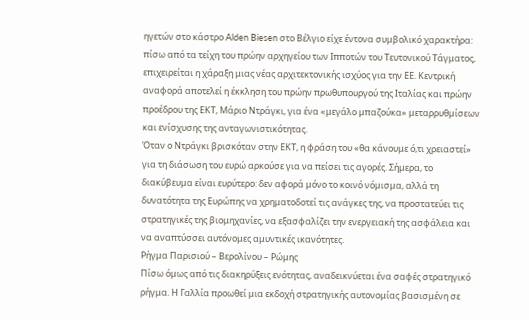ηγετών στο κάστρο Alden Biesen στο Βέλγιο είχε έντονα συμβολικό χαρακτήρα: πίσω από τα τείχη του πρώην αρχηγείου των Ιπποτών του Τευτονικού Τάγματος, επιχειρείται η χάραξη μιας νέας αρχιτεκτονικής ισχύος για την ΕΕ. Κεντρική αναφορά αποτελεί η έκκληση του πρώην πρωθυπουργού της Ιταλίας και πρώην προέδρου της ΕΚΤ, Μάριο Ντράγκι, για ένα «μεγάλο μπαζούκα» μεταρρυθμίσεων και ενίσχυσης της ανταγωνιστικότητας.
Όταν ο Ντράγκι βρισκόταν στην ΕΚΤ, η φράση του «θα κάνουμε ό,τι χρειαστεί» για τη διάσωση του ευρώ αρκούσε για να πείσει τις αγορές. Σήμερα, το διακύβευμα είναι ευρύτερο: δεν αφορά μόνο το κοινό νόμισμα, αλλά τη δυνατότητα της Ευρώπης να χρηματοδοτεί τις ανάγκες της, να προστατεύει τις στρατηγικές της βιομηχανίες, να εξασφαλίζει την ενεργειακή της ασφάλεια και να αναπτύσσει αυτόνομες αμυντικές ικανότητες.
Ρήγμα Παρισιού – Βερολίνου – Ρώμης
Πίσω όμως από τις διακηρύξεις ενότητας, αναδεικνύεται ένα σαφές στρατηγικό ρήγμα. Η Γαλλία προωθεί μια εκδοχή στρατηγικής αυτονομίας βασισμένη σε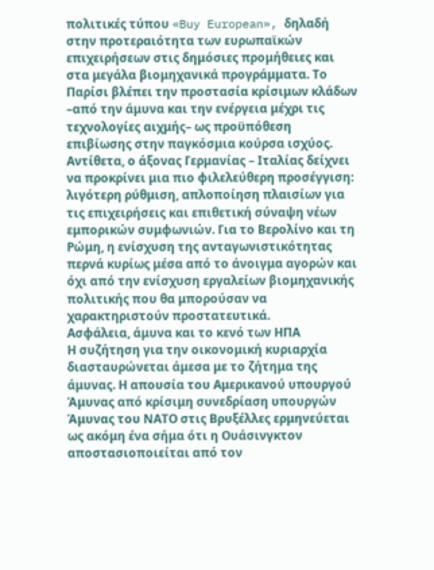πολιτικές τύπου «Buy European», δηλαδή στην προτεραιότητα των ευρωπαϊκών επιχειρήσεων στις δημόσιες προμήθειες και στα μεγάλα βιομηχανικά προγράμματα. Το Παρίσι βλέπει την προστασία κρίσιμων κλάδων –από την άμυνα και την ενέργεια μέχρι τις τεχνολογίες αιχμής– ως προϋπόθεση επιβίωσης στην παγκόσμια κούρσα ισχύος.
Αντίθετα, ο άξονας Γερμανίας – Ιταλίας δείχνει να προκρίνει μια πιο φιλελεύθερη προσέγγιση: λιγότερη ρύθμιση, απλοποίηση πλαισίων για τις επιχειρήσεις και επιθετική σύναψη νέων εμπορικών συμφωνιών. Για το Βερολίνο και τη Ρώμη, η ενίσχυση της ανταγωνιστικότητας περνά κυρίως μέσα από το άνοιγμα αγορών και όχι από την ενίσχυση εργαλείων βιομηχανικής πολιτικής που θα μπορούσαν να χαρακτηριστούν προστατευτικά.
Ασφάλεια, άμυνα και το κενό των ΗΠΑ
Η συζήτηση για την οικονομική κυριαρχία διασταυρώνεται άμεσα με το ζήτημα της άμυνας. Η απουσία του Αμερικανού υπουργού Άμυνας από κρίσιμη συνεδρίαση υπουργών Άμυνας του ΝΑΤΟ στις Βρυξέλλες ερμηνεύεται ως ακόμη ένα σήμα ότι η Ουάσινγκτον αποστασιοποιείται από τον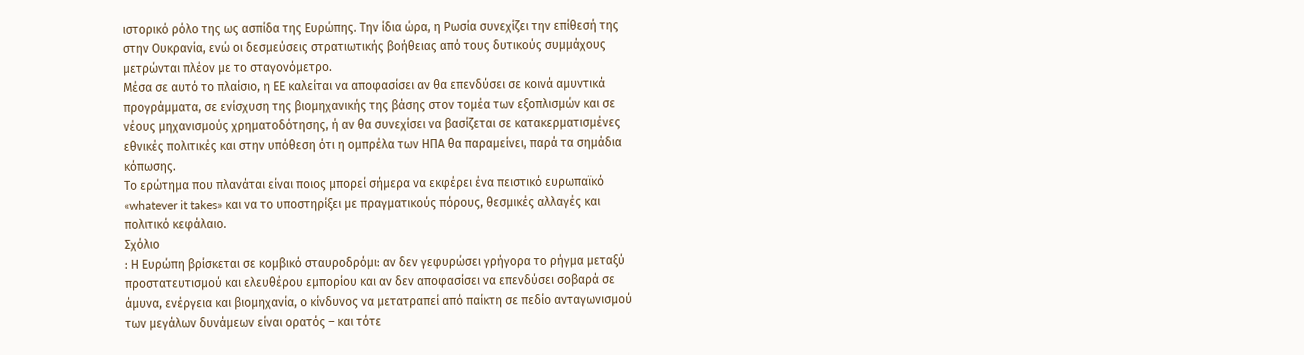ιστορικό ρόλο της ως ασπίδα της Ευρώπης. Την ίδια ώρα, η Ρωσία συνεχίζει την επίθεσή της στην Ουκρανία, ενώ οι δεσμεύσεις στρατιωτικής βοήθειας από τους δυτικούς συμμάχους μετρώνται πλέον με το σταγονόμετρο.
Μέσα σε αυτό το πλαίσιο, η ΕΕ καλείται να αποφασίσει αν θα επενδύσει σε κοινά αμυντικά προγράμματα, σε ενίσχυση της βιομηχανικής της βάσης στον τομέα των εξοπλισμών και σε νέους μηχανισμούς χρηματοδότησης, ή αν θα συνεχίσει να βασίζεται σε κατακερματισμένες εθνικές πολιτικές και στην υπόθεση ότι η ομπρέλα των ΗΠΑ θα παραμείνει, παρά τα σημάδια κόπωσης.
Το ερώτημα που πλανάται είναι ποιος μπορεί σήμερα να εκφέρει ένα πειστικό ευρωπαϊκό «whatever it takes» και να το υποστηρίξει με πραγματικούς πόρους, θεσμικές αλλαγές και πολιτικό κεφάλαιο.
Σχόλιο
: Η Ευρώπη βρίσκεται σε κομβικό σταυροδρόμι: αν δεν γεφυρώσει γρήγορα το ρήγμα μεταξύ προστατευτισμού και ελευθέρου εμπορίου και αν δεν αποφασίσει να επενδύσει σοβαρά σε άμυνα, ενέργεια και βιομηχανία, ο κίνδυνος να μετατραπεί από παίκτη σε πεδίο ανταγωνισμού των μεγάλων δυνάμεων είναι ορατός – και τότε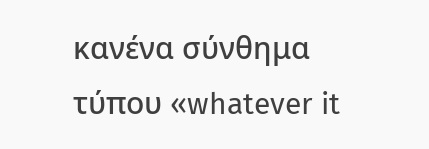κανένα σύνθημα τύπου «whatever it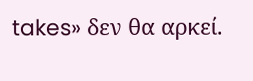takes» δεν θα αρκεί.